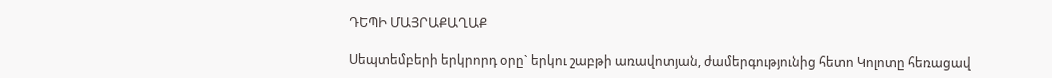ԴԵՊԻ ՄԱՅՐԱՔԱՂԱՔ

Սեպտեմբերի երկրորդ օրը` երկու շաբթի առավոտյան, ժամերգությունից հետո Կոլոտը հեռացավ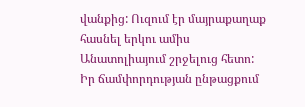վանքից: Ուզում էր մայրաքաղաք հասնել երկու ամիս Անատոլիայում շրջելուց հետո: Իր ճամփորդության ընթացքում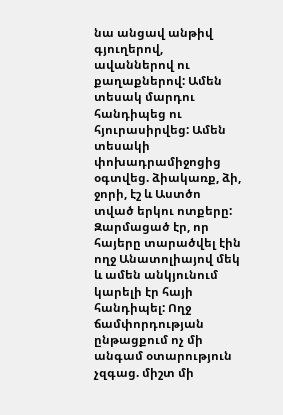նա անցավ անթիվ գյուղերով, ավաններով ու քաղաքներով: Ամեն տեսակ մարդու հանդիպեց ու հյուրասիրվեց: Ամեն տեսակի փոխադրամիջոցից օգտվեց. ձիակառք, ձի, ջորի, էշ և Աստծո տված երկու ոտքերը: Զարմացած էր, որ հայերը տարածվել էին ողջ Անատոլիայով մեկ և ամեն անկյունում կարելի էր հայի հանդիպել: Ողջ ճամփորդության ընթացքում ոչ մի անգամ օտարություն չզգաց. միշտ մի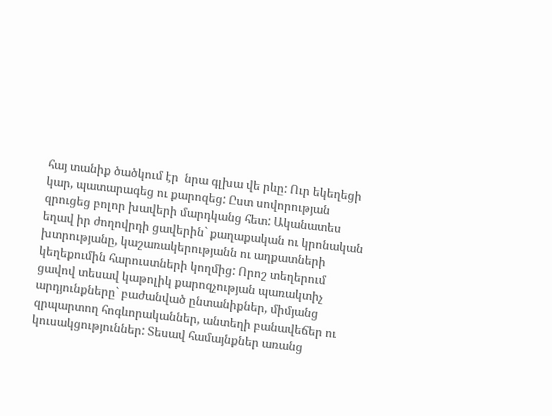հայ տանիք ծածկում էր  նրա գլխա վե րևը: Ուր եկեղեցի կար, պատարագեց ու քարոզեց: Ըստ սովորության զրուցեց բոլոր խավերի մարդկանց հետ: Ականատես եղավ իր ժողովրդի ցավերին` քաղաքական ու կրոնական խտրությանը, կաշառակերությանն ու աղքատների կեղեքումին հարուստների կողմից: Որոշ տեղերում ցավով տեսավ կաթոլիկ քարոզչության պառակտիչ արդյունքները` բաժանված ընտանիքներ, միմյանց զրպարտող հոգևորականներ, անտեղի բանավեճեր ու կուսակցություններ: Տեսավ համայնքներ առանց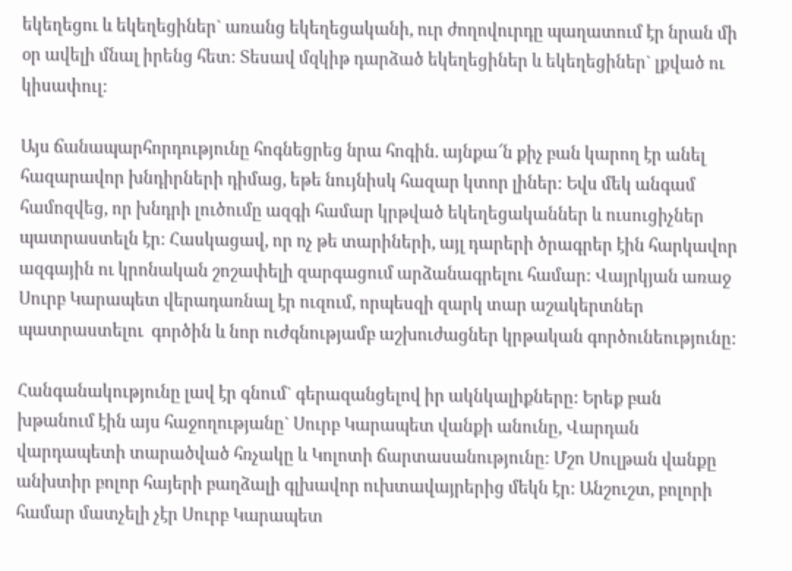եկեղեցու և եկեղեցիներ` առանց եկեղեցականի, ուր ժողովուրդը պաղատում էր նրան մի օր ավելի մնալ իրենց հետ: Տեսավ մզկիթ դարձած եկեղեցիներ և եկեղեցիներ` լքված ու կիսափուլ:

Այս ճանապարհորդությունը հոգնեցրեց նրա հոգին. այնքա՜ն քիչ բան կարող էր անել հազարավոր խնդիրների դիմաց, եթե նույնիսկ հազար կտոր լիներ: Եվս մեկ անգամ  համոզվեց, որ խնդրի լուծումը ազգի համար կրթված եկեղեցականներ և ուսուցիչներ պատրաստելն էր: Հասկացավ, որ ոչ թե տարիների, այլ դարերի ծրագրեր էին հարկավոր ազգային ու կրոնական շոշափելի զարգացում արձանագրելու համար: Վայրկյան առաջ Սուրբ Կարապետ վերադառնալ էր ուզում, որպեսզի զարկ տար աշակերտներ պատրաստելու  գործին և նոր ուժգնությամբ աշխուժացներ կրթական գործունեությունը:

Հանգանակությունը լավ էր գնում` գերազանցելով իր ակնկալիքները: Երեք բան խթանում էին այս հաջողությանը` Սուրբ Կարապետ վանքի անունը, Վարդան վարդապետի տարածված հռչակը և Կոլոտի ճարտասանությունը: Մշո Սուլթան վանքը անխտիր բոլոր հայերի բաղձալի գլխավոր ուխտավայրերից մեկն էր: Անշուշտ, բոլորի համար մատչելի չէր Սուրբ Կարապետ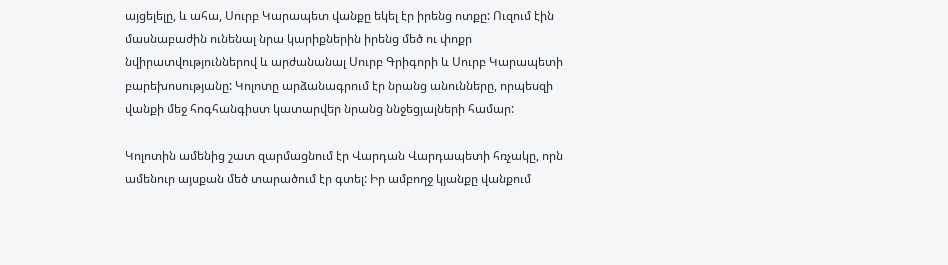այցելելը, և ահա, Սուրբ Կարապետ վանքը եկել էր իրենց ոտքը: Ուզում էին մասնաբաժին ունենալ նրա կարիքներին իրենց մեծ ու փոքր նվիրատվություններով և արժանանալ Սուրբ Գրիգորի և Սուրբ Կարապետի բարեխոսությանը: Կոլոտը արձանագրում էր նրանց անունները, որպեսզի վանքի մեջ հոգհանգիստ կատարվեր նրանց ննջեցյալների համար:

Կոլոտին ամենից շատ զարմացնում էր Վարդան Վարդապետի հռչակը, որն ամենուր այսքան մեծ տարածում էր գտել: Իր ամբողջ կյանքը վանքում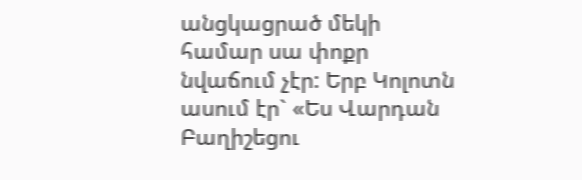անցկացրած մեկի համար սա փոքր նվաճում չէր: Երբ Կոլոտն ասում էր` «Ես Վարդան Բաղիշեցու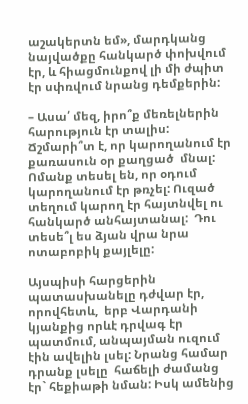աշակերտն եմ», մարդկանց նայվածքը հանկարծ փոխվում էր, և հիացմունքով լի մի ժպիտ էր սփռվում նրանց դեմքերին:

– Ասա՛ մեզ, իրո՞ք մեռելներին հարություն էր տալիս:  Ճշմարի՞տ է, որ կարողանում էր քառասուն օր քաղցած  մնալ: Ոմանք տեսել են, որ օդում կարողանում էր թռչել: Ուզած տեղում կարող էր հայտնվել ու հանկարծ անհայտանալ:  Դու տեսե՞լ ես ձյան վրա նրա ոտաբոբիկ քայլելը:

Այսպիսի հարցերին պատասխանելը դժվար էր, որովհետև,  երբ Վարդանի կյանքից որևէ դրվագ էր պատմում, անպայման ուզում էին ավելին լսել: Նրանց համար դրանք լսելը  հաճելի ժամանց էր` հեքիաթի նման: Իսկ ամենից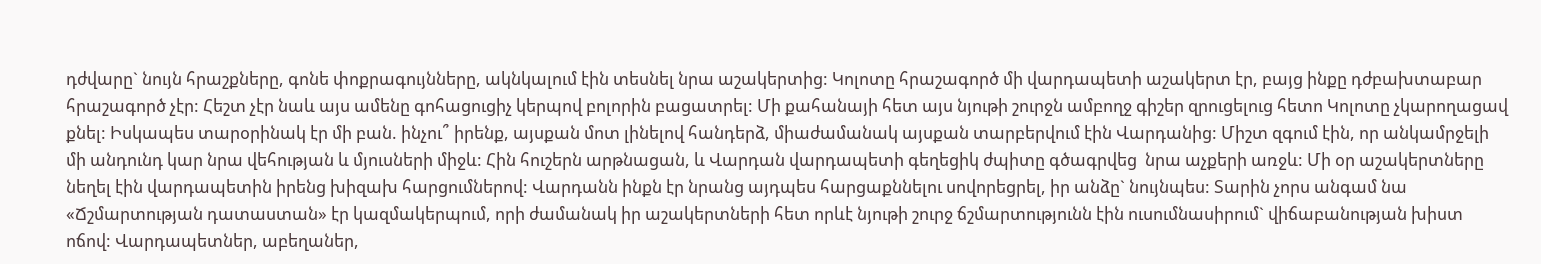դժվարը` նույն հրաշքները, գոնե փոքրագույնները, ակնկալում էին տեսնել նրա աշակերտից: Կոլոտը հրաշագործ մի վարդապետի աշակերտ էր, բայց ինքը դժբախտաբար հրաշագործ չէր: Հեշտ չէր նաև այս ամենը գոհացուցիչ կերպով բոլորին բացատրել: Մի քահանայի հետ այս նյութի շուրջն ամբողջ գիշեր զրուցելուց հետո Կոլոտը չկարողացավ քնել: Իսկապես տարօրինակ էր մի բան. ինչու՞ իրենք, այսքան մոտ լինելով հանդերձ, միաժամանակ այսքան տարբերվում էին Վարդանից: Միշտ զգում էին, որ անկամրջելի մի անդունդ կար նրա վեհության և մյուսների միջև: Հին հուշերն արթնացան, և Վարդան վարդապետի գեղեցիկ ժպիտը գծագրվեց  նրա աչքերի առջև: Մի օր աշակերտները նեղել էին վարդապետին իրենց խիզախ հարցումներով: Վարդանն ինքն էր նրանց այդպես հարցաքննելու սովորեցրել, իր անձը` նույնպես: Տարին չորս անգամ նա «Ճշմարտության դատաստան» էր կազմակերպում, որի ժամանակ իր աշակերտների հետ որևէ նյութի շուրջ ճշմարտությունն էին ուսումնասիրում` վիճաբանության խիստ ոճով: Վարդապետներ, աբեղաներ,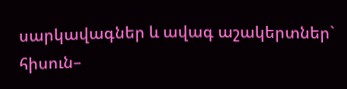սարկավագներ և ավագ աշակերտներ` հիսուն–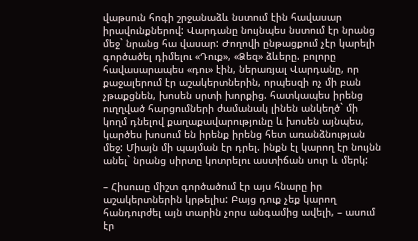վաթսուն հոգի շրջանաձև նստում էին հավասար իրավունքներով: Վարդանը նույնպես նստում էր նրանց մեջ` նրանց հա վասար: Ժողովի ընթացքում չէր կարելի գործածել դիմելու «Դուք», «Ձեզ» ձևերը. բոլորը հավասարապես «դու» էին, ներառյալ Վարդանը, որ քաջալերում էր աշակերտներին, որպեսզի ոչ մի բան չթաքցնեն, խոսեն սրտի խորքից. հատկապես իրենց ուղղված հարցումների ժամանակ լինեն անկեղծ` մի կողմ դնելով քաղաքավարությունը և խոսեն այնպես, կարծես խոսում են իրենք իրենց հետ առանձնության մեջ: Միայն մի պայման էր դրել. ինքն էլ կարող էր նույնն անել` նրանց սիրտը կոտրելու աստիճան սուր և մերկ:

– Հիսուսը միշտ գործածում էր այս հնարը իր աշակերտներին կրթելիս: Բայց դուք չեք կարող հանդուրժել այն տարին չորս անգամից ավելի, – ասում էր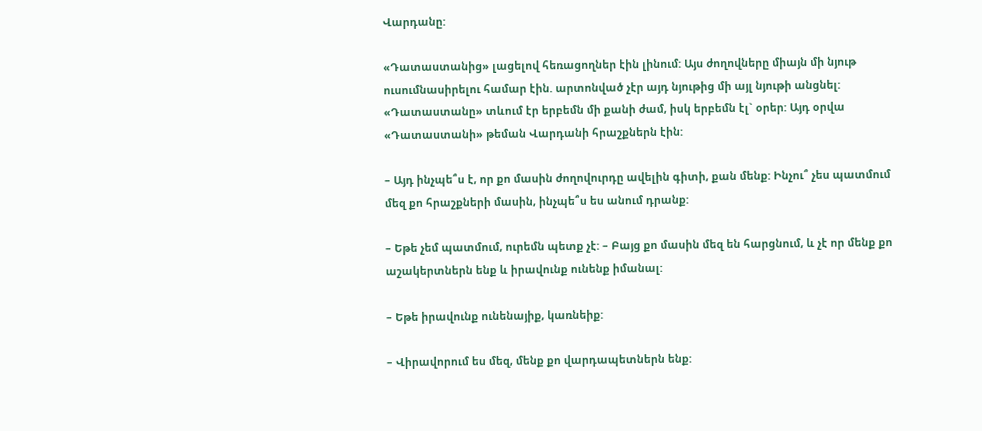Վարդանը:

«Դատաստանից» լացելով հեռացողներ էին լինում: Այս ժողովները միայն մի նյութ ուսումնասիրելու համար էին. արտոնված չէր այդ նյութից մի այլ նյութի անցնել: «Դատաստանը» տևում էր երբեմն մի քանի ժամ, իսկ երբեմն էլ` օրեր: Այդ օրվա «Դատաստանի» թեման Վարդանի հրաշքներն էին:

– Այդ ինչպե՞ս է, որ քո մասին ժողովուրդը ավելին գիտի, քան մենք: Ինչու՞ չես պատմում մեզ քո հրաշքների մասին, ինչպե՞ս ես անում դրանք:

– Եթե չեմ պատմում, ուրեմն պետք չէ: – Բայց քո մասին մեզ են հարցնում, և չէ որ մենք քո աշակերտներն ենք և իրավունք ունենք իմանալ:

– Եթե իրավունք ունենայիք, կառնեիք:

– Վիրավորում ես մեզ, մենք քո վարդապետներն ենք: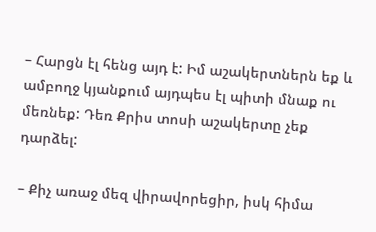– Հարցն էլ հենց այդ է: Իմ աշակերտներն եք և ամբողջ կյանքում այդպես էլ պիտի մնաք ու մեռնեք: Դեռ Քրիս տոսի աշակերտը չեք դարձել:

– Քիչ առաջ մեզ վիրավորեցիր, իսկ հիմա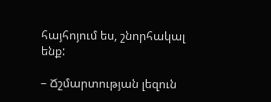հայհոյում ես, շնորհակալ ենք:

– Ճշմարտության լեզուն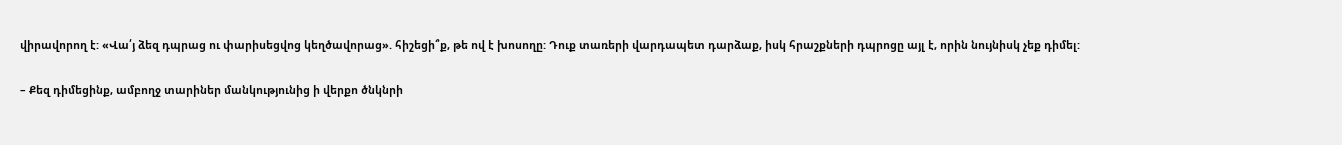վիրավորող է: «Վա՛յ ձեզ դպրաց ու փարիսեցվոց կեղծավորաց». հիշեցի՞ք, թե ով է խոսողը: Դուք տառերի վարդապետ դարձաք, իսկ հրաշքների դպրոցը այլ է, որին նույնիսկ չեք դիմել:

– Քեզ դիմեցինք, ամբողջ տարիներ մանկությունից ի վերքո ծնկնրի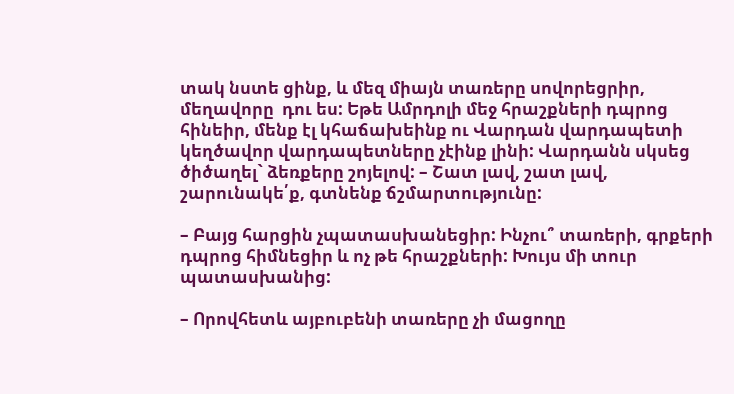տակ նստե ցինք, և մեզ միայն տառերը սովորեցրիր, մեղավորը  դու ես: Եթե Ամրդոլի մեջ հրաշքների դպրոց հինեիր, մենք էլ կհաճախեինք ու Վարդան վարդապետի կեղծավոր վարդապետները չէինք լինի: Վարդանն սկսեց ծիծաղել` ձեռքերը շոյելով: – Շատ լավ, շատ լավ, շարունակե՛ք, գտնենք ճշմարտությունը:

– Բայց հարցին չպատասխանեցիր: Ինչու՞ տառերի, գրքերի դպրոց հիմնեցիր և ոչ թե հրաշքների: Խույս մի տուր պատասխանից:

– Որովհետև այբուբենի տառերը չի մացողը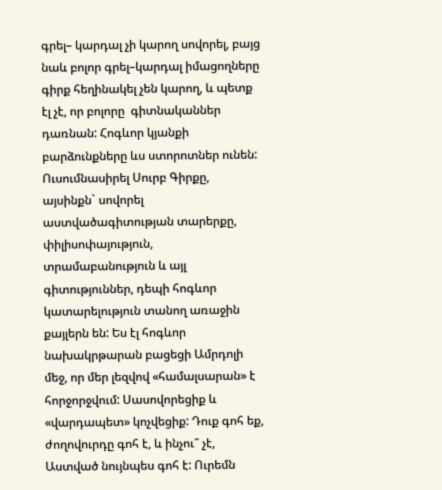գրել– կարդալ չի կարող սովորել, բայց նաև բոլոր գրել–կարդալ իմացողները գիրք հեղինակել չեն կարող, և պետք էլ չէ, որ բոլորը  գիտնականներ դառնան: Հոգևոր կյանքի բարձունքները ևս ստորոտներ ունեն: Ուսումնասիրել Սուրբ Գիրքը, այսինքն` սովորել աստվածագիտության տարերքը, փիլիսոփայություն, տրամաբանություն և այլ գիտություններ, դեպի հոգևոր կատարելություն տանող առաջին քայլերն են: Ես էլ հոգևոր նախակրթարան բացեցի Ամրդոլի մեջ, որ մեր լեզվով «համալսարան» է հորջորջվում: Սասովորեցիք և «վարդապետ» կոչվեցիք: Դուք գոհ եք, ժողովուրդը գոհ է, և ինչու՞ չէ, Աստված նույնպես գոհ է: Ուրեմն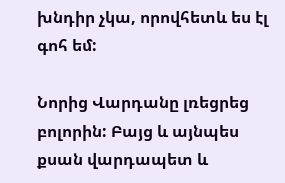խնդիր չկա, որովհետև ես էլ գոհ եմ:

Նորից Վարդանը լռեցրեց բոլորին: Բայց և այնպես քսան վարդապետ և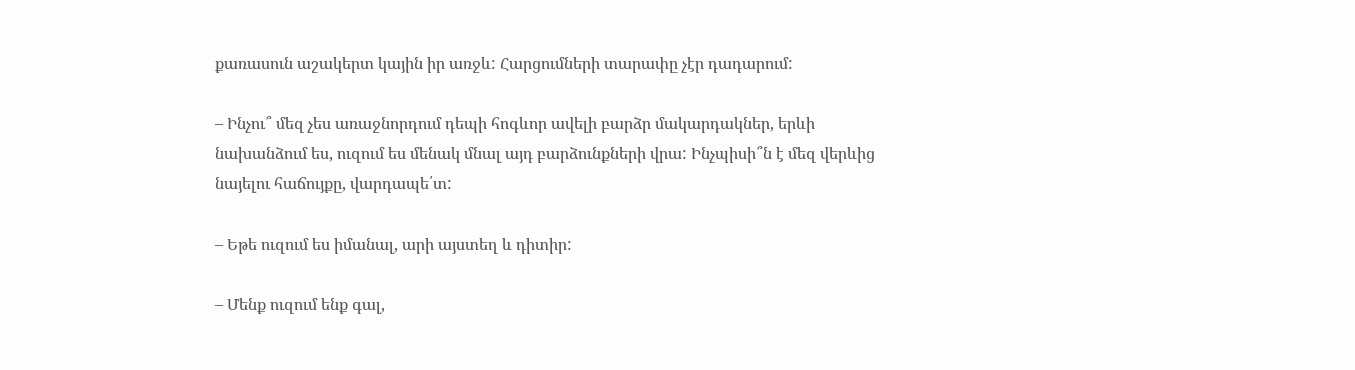քառասուն աշակերտ կային իր առջև: Հարցումների տարափը չէր դադարում:

– Ինչու՞ մեզ չես առաջնորդում դեպի հոգևոր ավելի բարձր մակարդակներ, երևի նախանձում ես, ուզում ես մենակ մնալ այդ բարձունքների վրա: Ինչպիսի՞ն է մեզ վերևից նայելու հաճույքը, վարդապե՛տ:

– Եթե ուզում ես իմանալ, արի այստեղ և դիտիր:

– Մենք ուզում ենք գալ,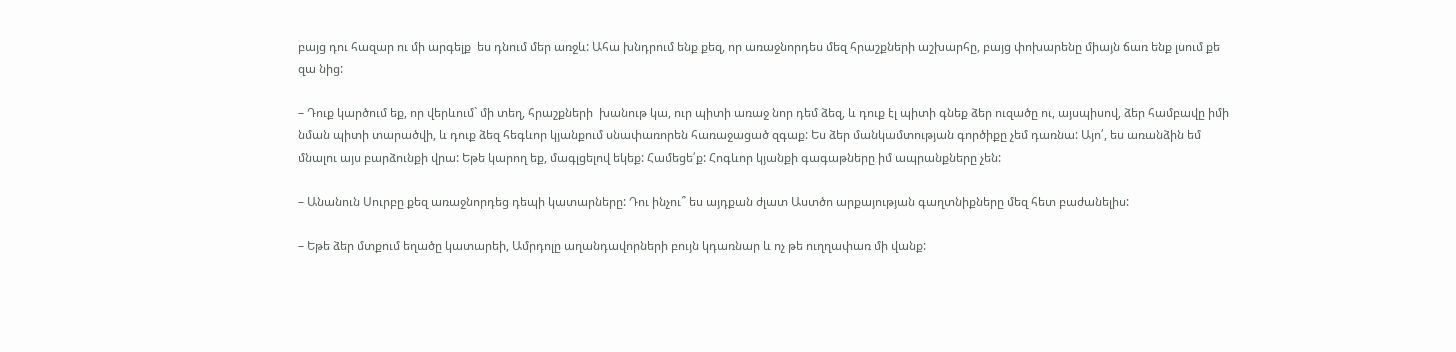բայց դու հազար ու մի արգելք  ես դնում մեր առջև: Ահա խնդրում ենք քեզ, որ առաջնորդես մեզ հրաշքների աշխարհը, բայց փոխարենը միայն ճառ ենք լսում քե զա նից:

– Դուք կարծում եք, որ վերևում` մի տեղ, հրաշքների  խանութ կա, ուր պիտի առաջ նոր դեմ ձեզ, և դուք էլ պիտի գնեք ձեր ուզածը ու, այսպիսով, ձեր համբավը իմի նման պիտի տարածվի, և դուք ձեզ հեգևոր կյանքում սնափառորեն հառաջացած զգաք: Ես ձեր մանկամտության գործիքը չեմ դառնա: Այո՛, ես առանձին եմ մնալու այս բարձունքի վրա: Եթե կարող եք, մագլցելով եկեք: Համեցե՛ք: Հոգևոր կյանքի գագաթները իմ ապրանքները չեն:

– Անանուն Սուրբը քեզ առաջնորդեց դեպի կատարները: Դու ինչու՞ ես այդքան ժլատ Աստծո արքայության գաղտնիքները մեզ հետ բաժանելիս:

– Եթե ձեր մտքում եղածը կատարեի, Ամրդոլը աղանդավորների բույն կդառնար և ոչ թե ուղղափառ մի վանք: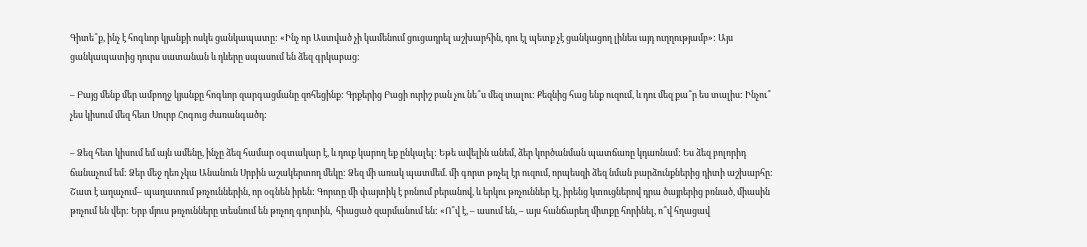Գիտե՞ք, ինչ է հոգևոր կյանքի ոսկե ցանկապատը: «Ինչ որ Աստված չի կամենում ցուցադրել աշխարհին, դու էլ պետք չէ ցանկացող լինես այդ ուղղությամբ»: Այս ցանկապատից դուրս սատանան և դևերը սպասում են ձեզ գրկաբաց:

– Բայց մենք մեր ամբողջ կյանքը հոգևոր զարգացմանը զոհեցինք: Գրքերից Բացի ուրիշ բան չու նե՞ս մեզ տալու: Քեզնից հաց ենք ուզում, և դու մեզ քա՞ր ես տալիս: Ինչու՞ չես կիսում մեզ հետ Սուրբ Հոգուց ժառանգածդ:

– Ձեզ հետ կիսում եմ այն ամենը, ինչը ձեզ համար օգտակար է, և դուք կարող եք ընկալել: Եթե ավելին անեմ, ձեր կործանման պատճառը կդառնամ: Ես ձեզ բոլորիդ ճանաչում եմ: Ձեր մեջ դեռ չկա Անանուն Սրբին աշակերտող մեկը: Ձեզ մի առակ պատմեմ. մի գորտ թռչել էր ուզում, որպեսզի ձեզ նման բարձունքներից դիտի աշխարհը: Շատ է աղաչում– պաղատում թռչուններին, որ օգնեն իրեն: Գորտը մի փայտիկ է բռնում բերանով, և երկու թռչուններ էլ, իրենց կտուցներով դրա ծայրերից բռնած, միասին թռչում են վեր: Երբ մյուս թռչունները տեսնում են թռչող գորտին,  հիացած զարմանում են: «Ո՞վ է, – ասում են, – այս հանճարեղ միտքը հորինել, ո՞վ հղացավ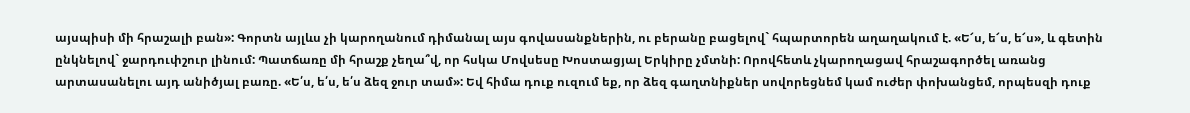այսպիսի մի հրաշալի բան»: Գորտն այլևս չի կարողանում դիմանալ այս գովասանքներին, ու բերանը բացելով` հպարտորեն աղաղակում է. «Ե՜ս, ե՜ս, ե՜ս», և գետին ընկնելով` ջարդուփշուր լինում: Պատճառը մի հրաշք չեղա՞վ, որ հսկա Մովսեսը Խոստացյալ Երկիրը չմտնի: Որովհետև չկարողացավ հրաշագործել առանց արտասանելու այդ անիծյալ բառը. «Ե՛ս, ե՛ս, ե՛ս ձեզ ջուր տամ»: Եվ հիմա դուք ուզում եք, որ ձեզ գաղտնիքներ սովորեցնեմ կամ ուժեր փոխանցեմ, որպեսզի դուք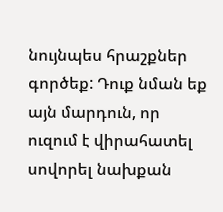նույնպես հրաշքներ գործեք: Դուք նման եք այն մարդուն, որ ուզում է վիրահատել սովորել նախքան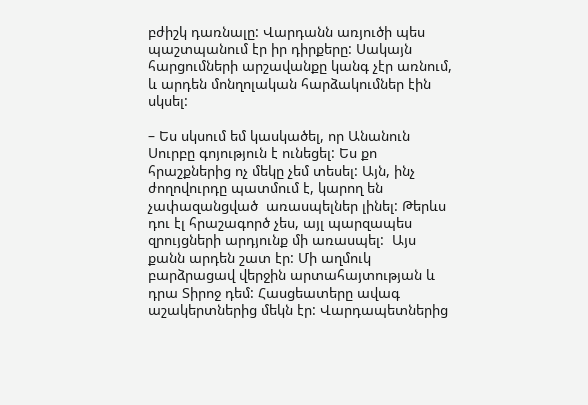բժիշկ դառնալը: Վարդանն առյուծի պես պաշտպանում էր իր դիրքերը: Սակայն հարցումների արշավանքը կանգ չէր առնում, և արդեն մոնղոլական հարձակումներ էին սկսել:

– Ես սկսում եմ կասկածել, որ Անանուն Սուրբը գոյություն է ունեցել: Ես քո հրաշքներից ոչ մեկը չեմ տեսել: Այն, ինչ ժողովուրդը պատմում է, կարող են չափազանցված  առասպելներ լինել: Թերևս դու էլ հրաշագործ չես, այլ պարզապես զրույցների արդյունք մի առասպել:  Այս քանն արդեն շատ էր: Մի աղմուկ բարձրացավ վերջին արտահայտության և դրա Տիրոջ դեմ: Հասցեատերը ավագ աշակերտներից մեկն էր: Վարդապետներից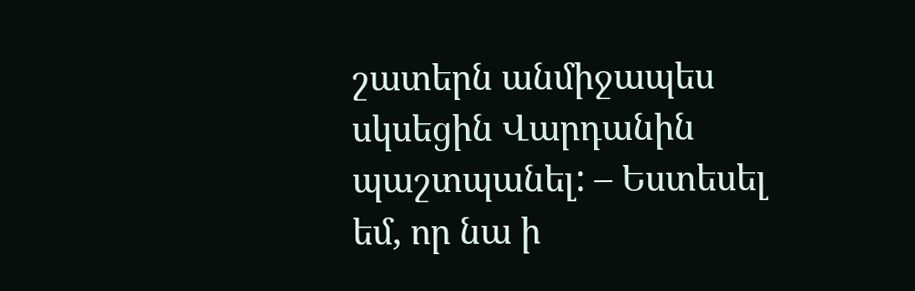շատերն անմիջապես սկսեցին Վարդանին պաշտպանել: – Եստեսել եմ, որ նա ի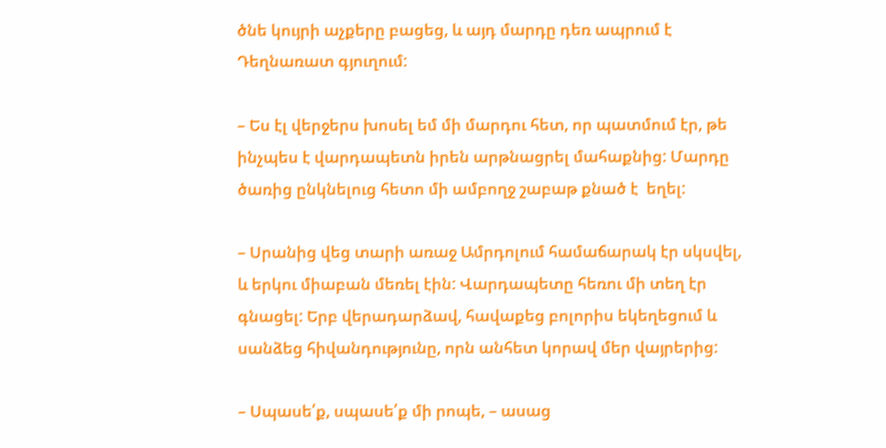ծնե կույրի աչքերը բացեց, և այդ մարդը դեռ ապրում է Դեղնառատ գյուղում:

– Ես էլ վերջերս խոսել եմ մի մարդու հետ, որ պատմում էր, թե ինչպես է վարդապետն իրեն արթնացրել մահաքնից: Մարդը ծառից ընկնելուց հետո մի ամբողջ շաբաթ քնած է  եղել:

– Սրանից վեց տարի առաջ Ամրդոլում համաճարակ էր սկսվել, և երկու միաբան մեռել էին: Վարդապետը հեռու մի տեղ էր գնացել: Երբ վերադարձավ, հավաքեց բոլորիս եկեղեցում և սանձեց հիվանդությունը, որն անհետ կորավ մեր վայրերից:

– Սպասե՛ք, սպասե՛ք մի րոպե, – ասաց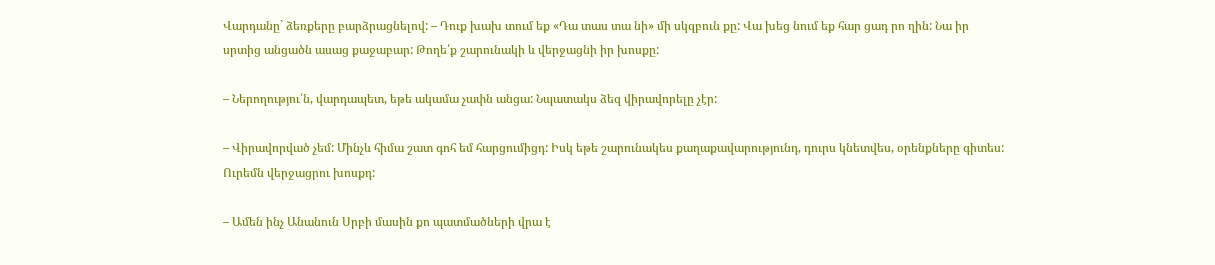Վարդանը` ձեռքերը բարձրացնելով: – Դուք խախ տում եք «Դա տաս տա նի» մի սկզբուն քը: Վա խեց նում եք հար ցադ րո ղին: Նա իր սրտից անցածն ասաց քաջաբար: Թողե՛ք շարունակի և վերջացնի իր խոսքը:

– Ներողությու՛ն, վարդապետ, եթե ակամա չափն անցա: Նպատակս ձեզ վիրավորելը չէր:

– Վիրավորված չեմ: Մինչև հիմա շատ գոհ եմ հարցումիցդ: Իսկ եթե շարունակես քաղաքավարությունդ, դուրս կնետվես, օրենքները գիտես: Ուրեմն վերջացրու խոսքդ:

– Ամեն ինչ Անանուն Սրբի մասին քո պատմածների վրա է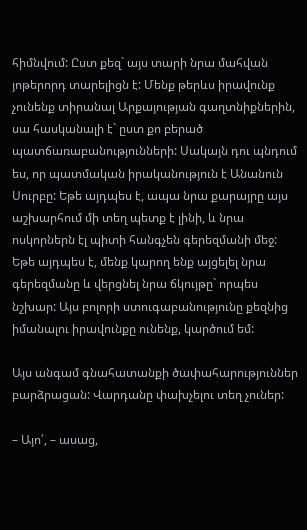հիմնվում: Ըստ քեզ` այս տարի նրա մահվան յոթերորդ տարելիցն է: Մենք թերևս իրավունք չունենք տիրանալ Արքայության գաղտնիքներին, սա հասկանալի է` ըստ քո բերած պատճառաբանությունների: Սակայն դու պնդում ես, որ պատմական իրականություն է Անանուն Սուրբը: Եթե այդպես է, ապա նրա քարայրը այս աշխարհում մի տեղ պետք է լինի, և նրա ոսկորներն էլ պիտի հանգչեն գերեզմանի մեջ: Եթե այդպես է, մենք կարող ենք այցելել նրա գերեզմանը և վերցնել նրա ճկույթը` որպես նշխար: Այս բոլորի ստուգաբանությունը քեզնից իմանալու իրավունքը ունենք, կարծում եմ:

Այս անգամ գնահատանքի ծափահարություններ բարձրացան: Վարդանը փախչելու տեղ չուներ:

– Այո՛, – ասաց,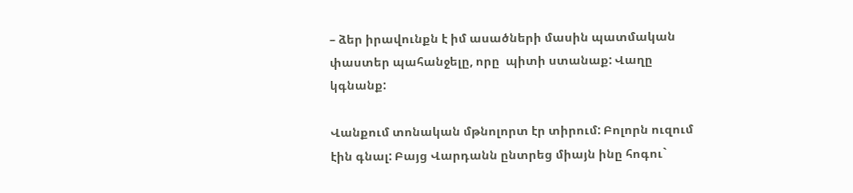– ձեր իրավունքն է իմ ասածների մասին պատմական փաստեր պահանջելը, որը  պիտի ստանաք: Վաղը կգնանք:

Վանքում տոնական մթնոլորտ էր տիրում: Բոլորն ուզում էին գնալ: Բայց Վարդանն ընտրեց միայն ինը հոգու`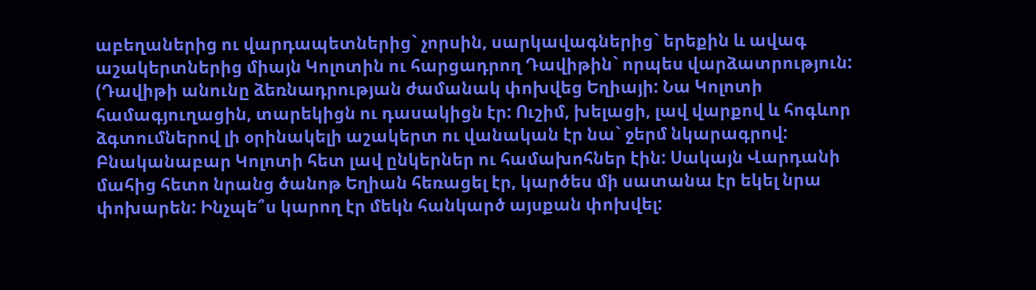աբեղաներից ու վարդապետներից` չորսին, սարկավագներից` երեքին և ավագ աշակերտներից միայն Կոլոտին ու հարցադրող Դավիթին` որպես վարձատրություն: (Դավիթի անունը ձեռնադրության ժամանակ փոխվեց Եղիայի: Նա Կոլոտի համագյուղացին, տարեկիցն ու դասակիցն էր: Ուշիմ, խելացի, լավ վարքով և հոգևոր ձգտումներով լի օրինակելի աշակերտ ու վանական էր նա` ջերմ նկարագրով: Բնականաբար Կոլոտի հետ լավ ընկերներ ու համախոհներ էին: Սակայն Վարդանի մահից հետո նրանց ծանոթ Եղիան հեռացել էր, կարծես մի սատանա էր եկել նրա փոխարեն: Ինչպե՞ս կարող էր մեկն հանկարծ այսքան փոխվել: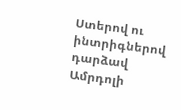Ստերով ու ինտրիգներով դարձավ Ամրդոլի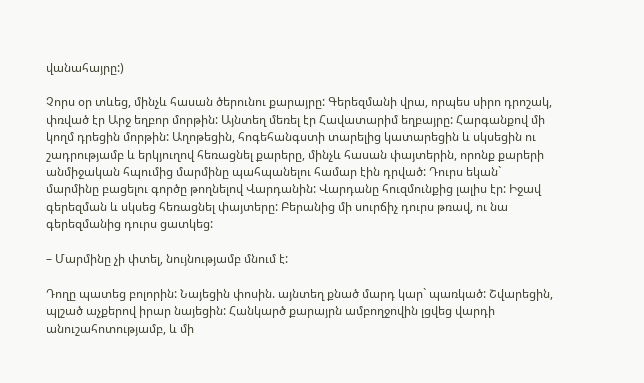վանահայրը:)

Չորս օր տևեց, մինչև հասան ծերունու քարայրը: Գերեզմանի վրա, որպես սիրո դրոշակ, փռված էր Արջ եղբոր մորթին: Այնտեղ մեռել էր Հավատարիմ եղբայրը: Հարգանքով մի կողմ դրեցին մորթին: Աղոթեցին, հոգեհանգստի տարելից կատարեցին և սկսեցին ու շադրությամբ և երկյուղով հեռացնել քարերը, մինչև հասան փայտերին, որոնք քարերի անմիջական հպումից մարմինը պահպանելու համար էին դրված: Դուրս եկան` մարմինը բացելու գործը թողնելով Վարդանին: Վարդանը հուզմունքից լալիս էր: Իջավ գերեզման և սկսեց հեռացնել փայտերը: Բերանից մի սուրճիչ դուրս թռավ, ու նա գերեզմանից դուրս ցատկեց:

– Մարմինը չի փտել, նույնությամբ մնում է:

Դողը պատեց բոլորին: Նայեցին փոսին. այնտեղ քնած մարդ կար` պառկած: Շվարեցին, պլշած աչքերով իրար նայեցին: Հանկարծ քարայրն ամբողջովին լցվեց վարդի անուշահոտությամբ, և մի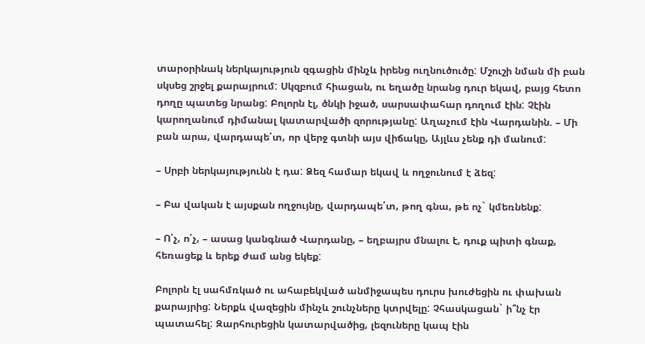տարօրինակ ներկայություն զգացին մինչև իրենց ուղնուծուծը: Մշուշի նման մի բան սկսեց շրջել քարայրում: Սկզբում հիացան, ու եղածը նրանց դուր եկավ, բայց հետո դողը պատեց նրանց: Բոլորն էլ, ծնկի իջած, սարսափահար դողում էին: Չէին կարողանում դիմանալ կատարվածի զորությանը: Աղաչում էին Վարդանին. – Մի բան արա, վարդապե՛տ, որ վերջ գտնի այս վիճակը, Այլևս չենք դի մանում:

– Սրբի ներկայությունն է դա: Ձեզ համար եկավ և ողջունում է ձեզ:

– Բա վական է այսքան ողջույնը, վարդապե՛տ, թող գնա, թե ոչ` կմեռնենք:

– Ո՛չ, ո՛չ, – ասաց կանգնած Վարդանը, – եղբայրս մնալու է, դուք պիտի գնաք, հեռացեք և երեք ժամ անց եկեք:

Բոլորն էլ սահմռկած ու ահաբեկված անմիջապես դուրս խուժեցին ու փախան քարայրից: Ներքև վազեցին մինչև շունչները կտրվելը: Չհասկացան` ի՞նչ էր պատահել: Զարհուրեցին կատարվածից, լեզուները կապ էին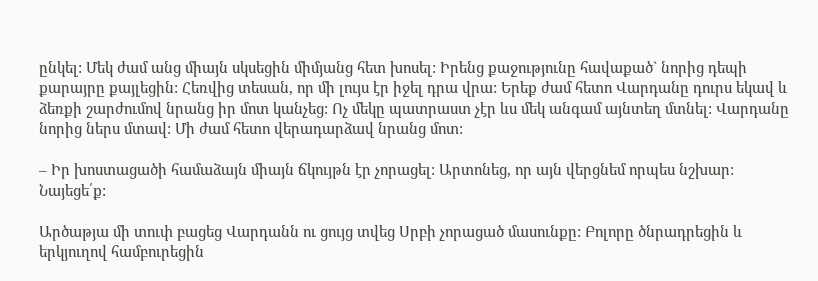ընկել: Մեկ ժամ անց միայն սկսեցին միմյանց հետ խոսել: Իրենց քաջությունը հավաքած` նորից դեպի քարայրը քայլեցին: Հեռվից տեսան, որ մի լույս էր իջել դրա վրա: Երեք ժամ հետո Վարդանը դուրս եկավ և ձեռքի շարժումով նրանց իր մոտ կանչեց: Ոչ մեկը պատրաստ չէր ևս մեկ անգամ այնտեղ մտնել: Վարդանը նորից ներս մտավ: Մի ժամ հետո վերադարձավ նրանց մոտ:

– Իր խոստացածի համաձայն միայն ճկույթն էր չորացել: Արտոնեց, որ այն վերցնեմ որպես նշխար: Նայեցե՛ք:

Արծաթյա մի տուփ բացեց Վարդանն ու ցույց տվեց Սրբի չորացած մասունքը: Բոլորը ծնրադրեցին և երկյուղով համբուրեցին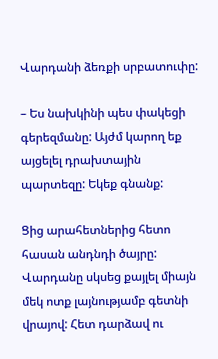Վարդանի ձեռքի սրբատուփը:

– Ես նախկինի պես փակեցի գերեզմանը: Այժմ կարող եք այցելել դրախտային պարտեզը: Եկեք գնանք:

Ցից արահետներից հետո հասան անդնդի ծայրը: Վարդանը սկսեց քայլել միայն մեկ ոտք լայնությամբ գետնի վրայով: Հետ դարձավ ու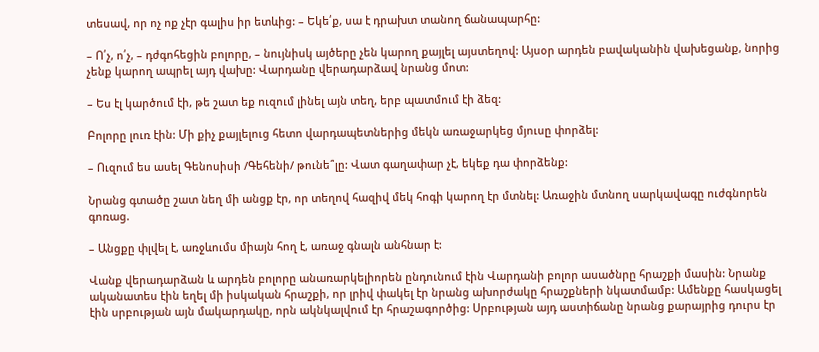տեսավ, որ ոչ ոք չէր գալիս իր ետևից: – Եկե՛ք, սա է դրախտ տանող ճանապարհը:

– Ո՛չ, ո՛չ, – դժգոհեցին բոլորը, – նույնիսկ այծերը չեն կարող քայլել այստեղով: Այսօր արդեն բավականին վախեցանք, նորից չենք կարող ապրել այդ վախը: Վարդանը վերադարձավ նրանց մոտ:

– Ես էլ կարծում էի, թե շատ եք ուզում լինել այն տեղ, երբ պատմում էի ձեզ:

Բոլորը լուռ էին: Մի քիչ քայլելուց հետո վարդապետներից մեկն առաջարկեց մյուսը փորձել:

– Ուզում ես ասել Գենոսիսի /Գեհենի/ թունե՞լը: Վատ գաղափար չէ, եկեք դա փորձենք:

Նրանց գտածը շատ նեղ մի անցք էր, որ տեղով հազիվ մեկ հոգի կարող էր մտնել: Առաջին մտնող սարկավագը ուժգնորեն գոռաց.

– Անցքը փլվել է, առջևումս միայն հող է, առաջ գնալն անհնար է:

Վանք վերադարձան և արդեն բոլորը անառարկելիորեն ընդունում էին Վարդանի բոլոր ասածնրը հրաշքի մասին: Նրանք ականատես էին եղել մի իսկական հրաշքի, որ լրիվ փակել էր նրանց ախորժակը հրաշքների նկատմամբ: Ամենքը հասկացել էին սրբության այն մակարդակը, որն ակնկալվում էր հրաշագործից: Սրբության այդ աստիճանը նրանց քարայրից դուրս էր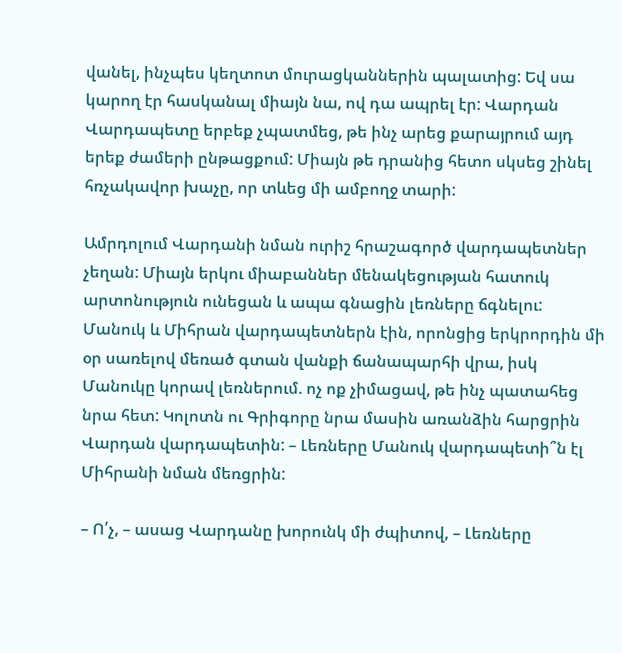վանել, ինչպես կեղտոտ մուրացկաններին պալատից: Եվ սա կարող էր հասկանալ միայն նա, ով դա ապրել էր: Վարդան Վարդապետը երբեք չպատմեց, թե ինչ արեց քարայրում այդ երեք ժամերի ընթացքում: Միայն թե դրանից հետո սկսեց շինել հռչակավոր խաչը, որ տևեց մի ամբողջ տարի:

Ամրդոլում Վարդանի նման ուրիշ հրաշագործ վարդապետներ չեղան: Միայն երկու միաբաններ մենակեցության հատուկ արտոնություն ունեցան և ապա գնացին լեռները ճգնելու: Մանուկ և Միհրան վարդապետներն էին, որոնցից երկրորդին մի օր սառելով մեռած գտան վանքի ճանապարհի վրա, իսկ Մանուկը կորավ լեռներում. ոչ ոք չիմացավ, թե ինչ պատահեց նրա հետ: Կոլոտն ու Գրիգորը նրա մասին առանձին հարցրին Վարդան վարդապետին: – Լեռները Մանուկ վարդապետի՞ն էլ Միհրանի նման մեռցրին:

– Ո՛չ, – ասաց Վարդանը խորունկ մի ժպիտով, – Լեռները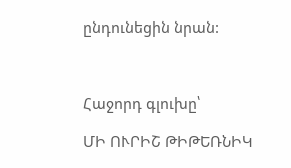ընդունեցին նրան:



Հաջորդ գլուխը՝

ՄԻ ՈՒՐԻՇ ԹԻԹԵՌՆԻԿ